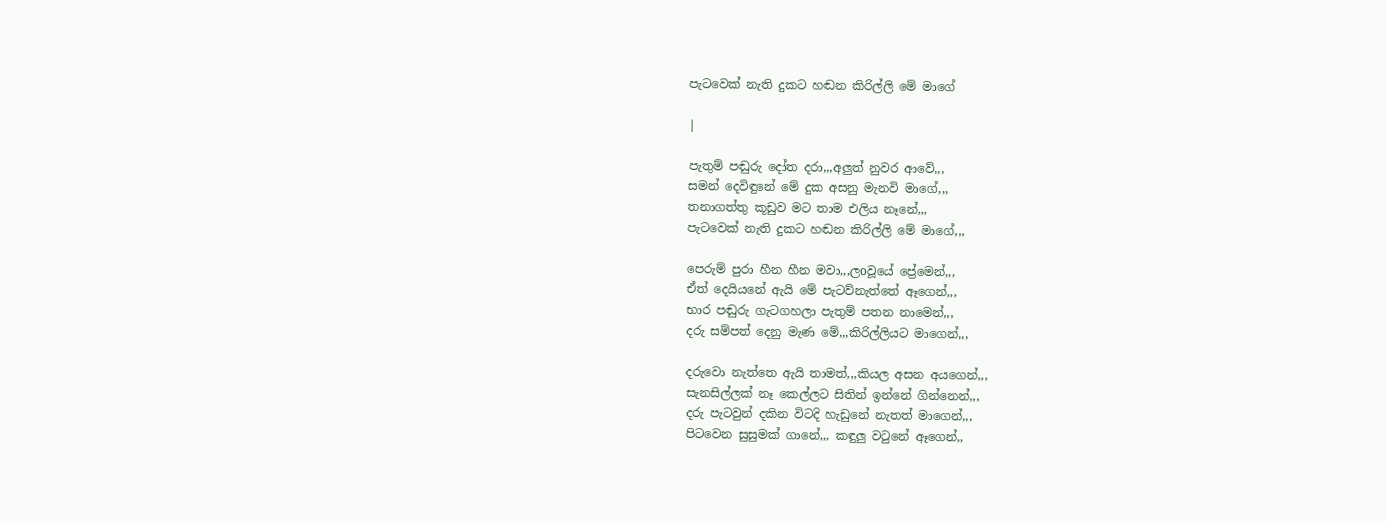පැටවෙක් නැති දුකට හඬන කිරිල්ලි මේ මාගේ

|

පැතුම් පඬුරු දෝත දරා,,,අලුත් නුවර ආවේ,,,
සමන් දෙවිඳුනේ මේ දුක අසනු මැනවි මාගේ,,,
තනාගත්තු කූඩුව මට තාම එලිය නෑනේ,,,
පැටවෙක් නැති දුකට හඬන කිරිල්ලි මේ මාගේ,,,

පෙරුම් පුරා හීන හීන මවා,,,ලoවූයේ ප්‍රේමෙන්,,,
ඒත් දෙයියනේ ඇයි මේ පැටව්නැත්තේ ඈගෙන්,,,
භාර පඬුරු ගැටගහලා පැතුම් පතන නාමෙන්,,,
දරු සම්පත් දෙනු මැණ මේ,,,කිරිල්ලියට මාගෙන්,,,

දරුවො නැත්තෙ ඇයි තාමත්,,,කියල අසන අයගෙන්,,,
සැනසිල්ලක් නෑ කෙල්ලට සිතින් ඉන්නේ ගින්නෙන්,,,
දරු පැටවුන් දකින විටදි හැඩුනේ නැතත් මාගෙන්,,,
පිටවෙන සුසුමක් ගානේ,,, කඳුලු වටුනේ ඈගෙන්,,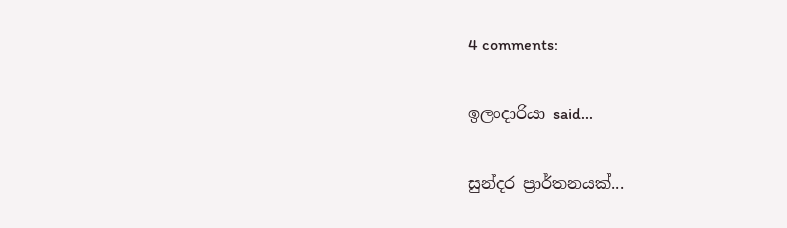4 comments:

ඉලංදාරියා said...

සුන්දර ප්‍රාර්තනයක්...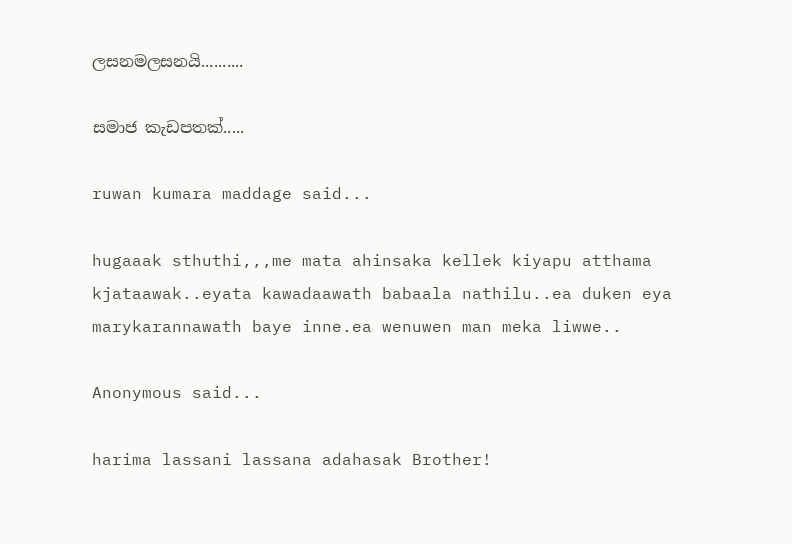ලසනමලසනයි..........

සමාජ කැඩපතක්.....

ruwan kumara maddage said...

hugaaak sthuthi,,,me mata ahinsaka kellek kiyapu atthama kjataawak..eyata kawadaawath babaala nathilu..ea duken eya marykarannawath baye inne.ea wenuwen man meka liwwe..

Anonymous said...

harima lassani lassana adahasak Brother!